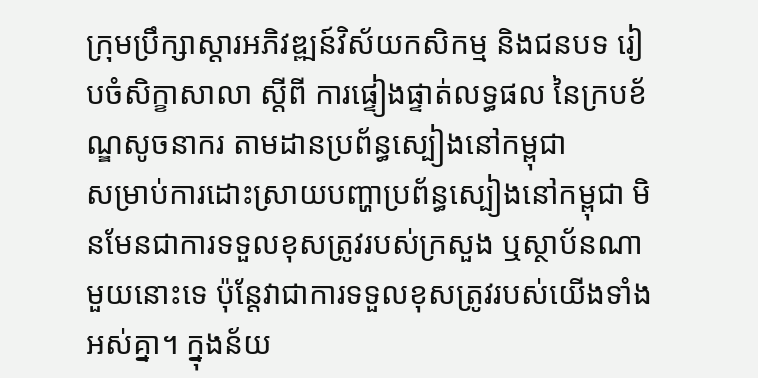ក្រុមប្រឹក្សាស្តារអភិវឌ្ឍន៍វិស័យកសិកម្ម និងជនបទ រៀបចំសិក្ខាសាលា ស្តីពី ការផ្ទៀងផ្ទាត់លទ្ធផល នៃក្របខ័ណ្ឌសូចនាករ តាមដានប្រព័ន្ធស្បៀងនៅកម្ពុជា
សម្រាប់ការដោះស្រាយបញ្ហាប្រព័ន្ធស្បៀងនៅកម្ពុជា មិនមែនជាការទទួលខុសត្រូវរបស់ក្រសួង ឬស្ថាប័នណាមួយនោះទេ ប៉ុន្តែវាជាការទទួលខុសត្រូវរបស់យើងទាំងអស់គ្នា។ ក្នុងន័យ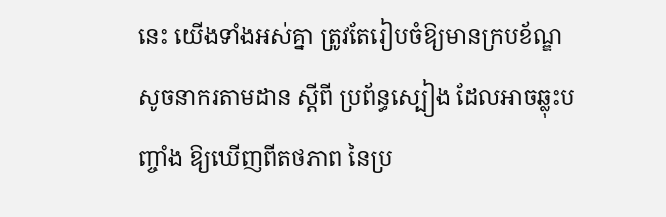នេះ យើងទាំងអស់គ្នា ត្រូវតែរៀបចំឱ្យមានក្របខ័ណ្ឌសូចនាករតាមដាន ស្តីពី ប្រព័ន្ធស្បៀង ដែលអាចឆ្លុះបញ្ចាំង ឱ្យឃើញពីតថភាព នៃប្រ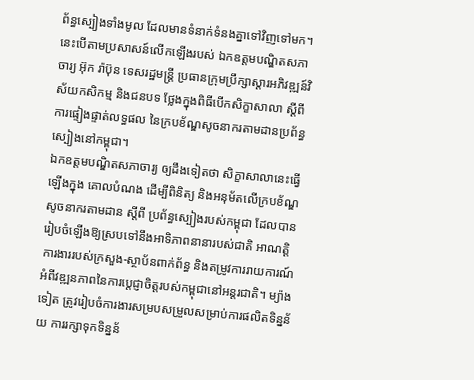ព័ន្ធស្បៀងទាំងមូល ដែលមានទំនាក់ទំនងគ្នាទៅវិញទៅមក។
នេះបើតាមប្រសាសន៍លើកឡើងរបស់ ឯកឧត្តមបណ្ឌិតសភាចារ្យ អ៊ុក រ៉ាប៊ុន ទេសរដ្ឋមន្ត្រី ប្រធានក្រុមប្រឹក្សាស្តារអភិវឌ្ឍន៍វិស័យកសិកម្ម និងជនបទ ថ្លែងក្នុងពិធីបើកសិក្ខាសាលា ស្តីពី ការផ្ទៀងផ្ទាត់លទ្ធផល នៃក្របខ័ណ្ឌសូចនាករតាមដានប្រព័ន្ធស្បៀងនៅកម្ពុជា។
ឯកឧត្តមបណ្ឌិតសភាចារ្យ ឲ្យដឹងទៀតថា សិក្ខាសាលានេះធ្វើឡើងក្នុង គោលបំណង ដើម្បីពិនិត្យ និងអនុម័តលើក្របខ័ណ្ឌសូចនាករតាមដាន ស្តីពី ប្រព័ន្ធស្បៀងរបស់កម្ពុជា ដែលបានរៀបចំឡើងឱ្យស្របទៅនឹងអាទិភាពនានារបស់ជាតិ អាណត្តិការងាររបស់ក្រសួង-ស្ថាប័នពាក់ព័ន្ធ និងតម្រូវការរាយការណ៍អំពីវឌ្ឍនភាពនៃការប្តេជ្ញាចិត្តរបស់កម្ពុជានៅអន្តរជាតិ។ ម្យ៉ាងទៀត ត្រូវរៀបចំការងារសម្របសម្រួលសម្រាប់ការផលិតទិន្នន័យ ការរក្សាទុកទិន្នន័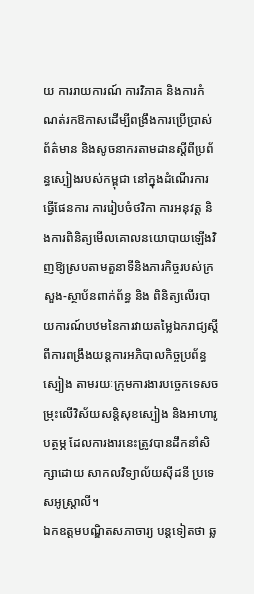យ ការរាយការណ៍ ការវិភាគ និងការកំណត់រកឱកាសដើម្បីពង្រឹងការប្រើប្រាស់ព័ត៌មាន និងសូចនាករតាមដានស្តីពីប្រព័ន្ធស្បៀងរបស់កម្ពុជា នៅក្នុងដំណើរការធ្វើផែនការ ការរៀបចំថវិកា ការអនុវត្ត និងការពិនិត្យមើលគោលនយោបាយឡើងវិញឱ្យស្របតាមតួនាទីនិងភារកិច្ចរបស់ក្រសួង-ស្ថាប័នពាក់ព័ន្ធ និង ពិនិត្យលើរបាយការណ៍បឋមនៃការវាយតម្លៃឯករាជ្យស្តីពីការពង្រឹងយន្តការអភិបាលកិច្ចប្រព័ន្ធស្បៀង តាមរយៈក្រុមការងារបច្ចេកទេសចម្រុះលើវិស័យសន្តិសុខស្បៀង និងអាហារូបត្ថម្ភ ដែលការងារនេះត្រូវបានដឹកនាំសិក្សាដោយ សាកលវិទ្យាល័យស៊ីដនី ប្រទេសអូស្ត្រាលី។
ឯកឧត្តមបណ្ឌិតសភាចារ្យ បន្តទៀតថា ឆ្ល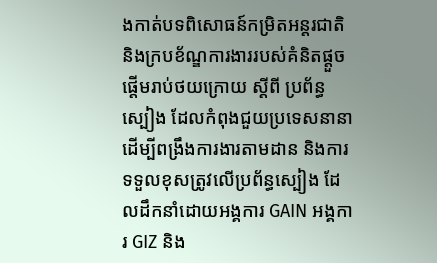ងកាត់បទពិសោធន៍កម្រិតអន្តរជាតិ និងក្របខ័ណ្ឌការងាររបស់គំនិតផ្តួចផ្តើមរាប់ថយក្រោយ ស្តីពី ប្រព័ន្ធស្បៀង ដែលកំពុងជួយប្រទេសនានា ដើម្បីពង្រឹងការងារតាមដាន និងការទទួលខុសត្រូវលើប្រព័ន្ធស្បៀង ដែលដឹកនាំដោយអង្គការ GAIN អង្គការ GIZ និង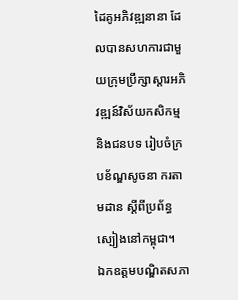ដៃគូអភិវឌ្ឍនានា ដែលបានសហការជាមួយក្រុមប្រឹក្សាស្តារអភិវឌ្ឍន៍វិស័យកសិកម្ម និងជនបទ រៀបចំក្របខ័ណ្ឌសូចនា ករតាមដាន ស្តីពីប្រព័ន្ធស្បៀងនៅកម្ពុជា។
ឯកឧត្តមបណ្ឌិតសភា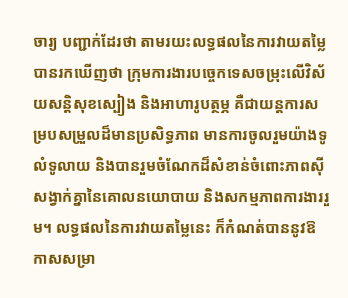ចារ្យ បញ្ជាក់ដែរថា តាមរយះលទ្ធផលនៃការវាយតម្លៃបានរកឃើញថា ក្រុមការងារបច្ចេកទេសចម្រុះលើវិស័យសន្តិសុខស្បៀង និងអាហារូបត្ថម្ភ គឺជាយន្តការសម្របសម្រួលដ៏មានប្រសិទ្ធភាព មានការចូលរួមយ៉ាងទូលំទូលាយ និងបានរួមចំណែកដ៏សំខាន់ចំពោះភាពស៊ីសង្វាក់គ្នានៃគោលនយោបាយ និងសកម្មភាពការងាររួម។ លទ្ធផលនៃការវាយតម្លៃនេះ ក៏កំណត់បាននូវឱកាសសម្រា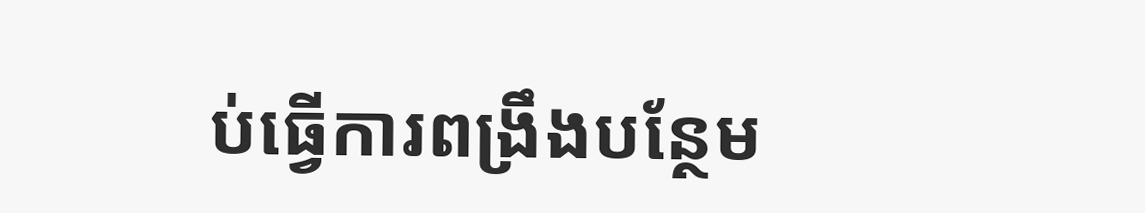ប់ធ្វើការពង្រឹងបន្ថែម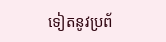ទៀតនូវប្រព័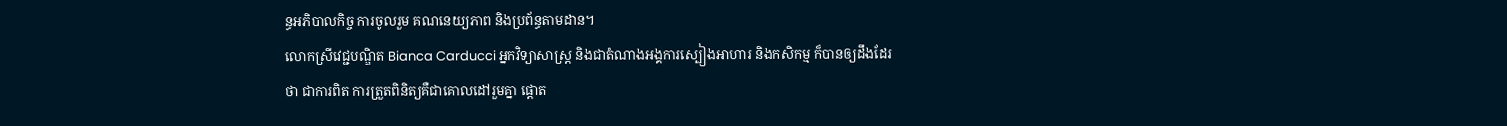ន្ធអភិបាលកិច្ច ការចូលរួម គណនេយ្យភាព និងប្រព័ន្ធតាមដាន។
លោកស្រីវេជ្ជបណ្ឌិត Bianca Carducci អ្នកវិទ្យាសាស្ត្រ និងជាតំណាងអង្គការស្បៀងអាហារ និងកសិកម្ម ក៏បានឲ្យដឹងដែរថា ជាការពិត ការត្រួតពិនិត្យគឺជាគោលដៅរួមគ្នា ផ្តោត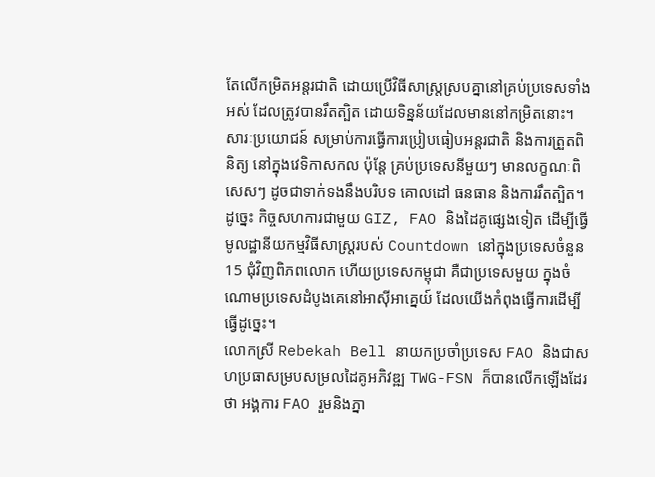តែលើកម្រិតអន្តរជាតិ ដោយប្រើវិធីសាស្រ្តស្របគ្នានៅគ្រប់ប្រទេសទាំងអស់ ដែលត្រូវបានរឹតត្បិត ដោយទិន្នន័យដែលមាននៅកម្រិតនោះ។ សារៈប្រយោជន៍ សម្រាប់ការធ្វើការប្រៀបធៀបអន្តរជាតិ និងការត្រួតពិនិត្យ នៅក្នុងវេទិកាសកល ប៉ុន្តែ គ្រប់ប្រទេសនីមួយៗ មានលក្ខណៈពិសេសៗ ដូចជាទាក់ទងនឹងបរិបទ គោលដៅ ធនធាន និងការរឹតត្បិត។ ដូច្នេះ កិច្ចសហការជាមួយ GIZ, FAO និងដៃគូផ្សេងទៀត ដើម្បីធ្វើមូលដ្ឋានីយកម្មវិធីសាស្រ្តរបស់ Countdown នៅក្នុងប្រទេសចំនួន15 ជុំវិញពិភពលោក ហើយប្រទេសកម្ពុជា គឺជាប្រទេសមួយ ក្នុងចំណោមប្រទេសដំបូងគេនៅអាស៊ីអាគ្នេយ៍ ដែលយើងកំពុងធ្វើការដើម្បីធ្វើដូច្នេះ។
លោកស្រី Rebekah Bell នាយកប្រចាំប្រទេស FAO និងជាសហប្រធាសម្របសម្រលដៃគូអភិវឌ្ឍ TWG-FSN ក៏បានលើកឡើងដែរថា អង្គការ FAO រួមនិងភ្នា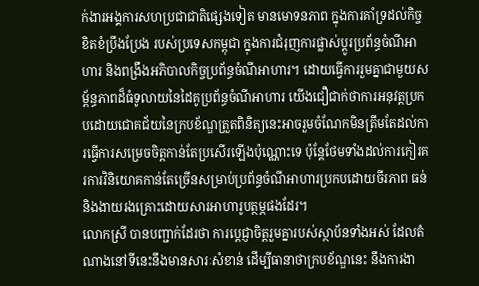ក់ងារអង្គការសហប្រជាជាតិផ្សេងទៀត មានមោទនភាព ក្នុងការគាំទ្រដល់កិច្ចខិតខំប្រឹងប្រែង របស់ប្រទេសកម្ពុជា ក្នុងការជំរុញការផ្លាស់ប្តូរប្រព័ន្ធចំណីអាហារ និងពង្រឹងអភិបាលកិច្ចប្រព័ន្ធចំណីអាហារ។ ដោយធ្វើការរួមគ្នាជាមួយសម្ព័ន្ធភាពដ៏ធំទូលាយនៃដៃគូប្រព័ន្ធចំណីអាហារ យើងជឿជាក់ថាការអនុវត្តប្រកបដោយជោគជ័យនៃក្របខ័ណ្ឌត្រួតពិនិត្យនេះអាចរួមចំណែកមិនត្រឹមតែដល់ការធ្វើការសម្រេចចិត្តកាន់តែប្រសើរឡើងប៉ុណ្ណោះទេ ប៉ុន្តែថែមទាំងដល់ការកៀរគរការវិនិយោគកាន់តែច្រើនសម្រាប់ប្រព័ន្ធចំណីអាហារប្រកបដោយចីរភាព ធន់ និងងាយរងគ្រោះដោយសារអាហារូបត្ថម្ភផងដែរ។
លោកស្រី បានបញ្ជាក់ដែរថា ការប្តេជ្ញាចិត្តរួមគ្នារបស់ស្ថាប័នទាំងអស់ ដែលតំណាងនៅទីនេះនឹងមានសារៈសំខាន់ ដើម្បីធានាថាក្របខ័ណ្ឌនេះ នឹងការងា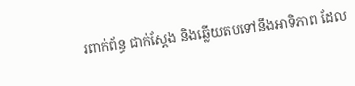រពាក់ព័ន្ធ ជាក់ស្តែង និងឆ្លើយតបទៅនឹងអាទិភាព ដែល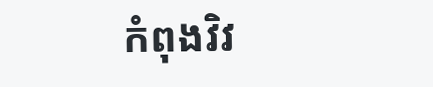កំពុងវិវ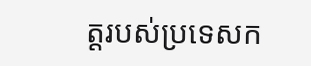ត្តរបស់ប្រទេសក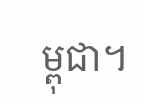ម្ពុជា។